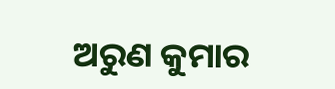ଅରୁଣ କୁମାର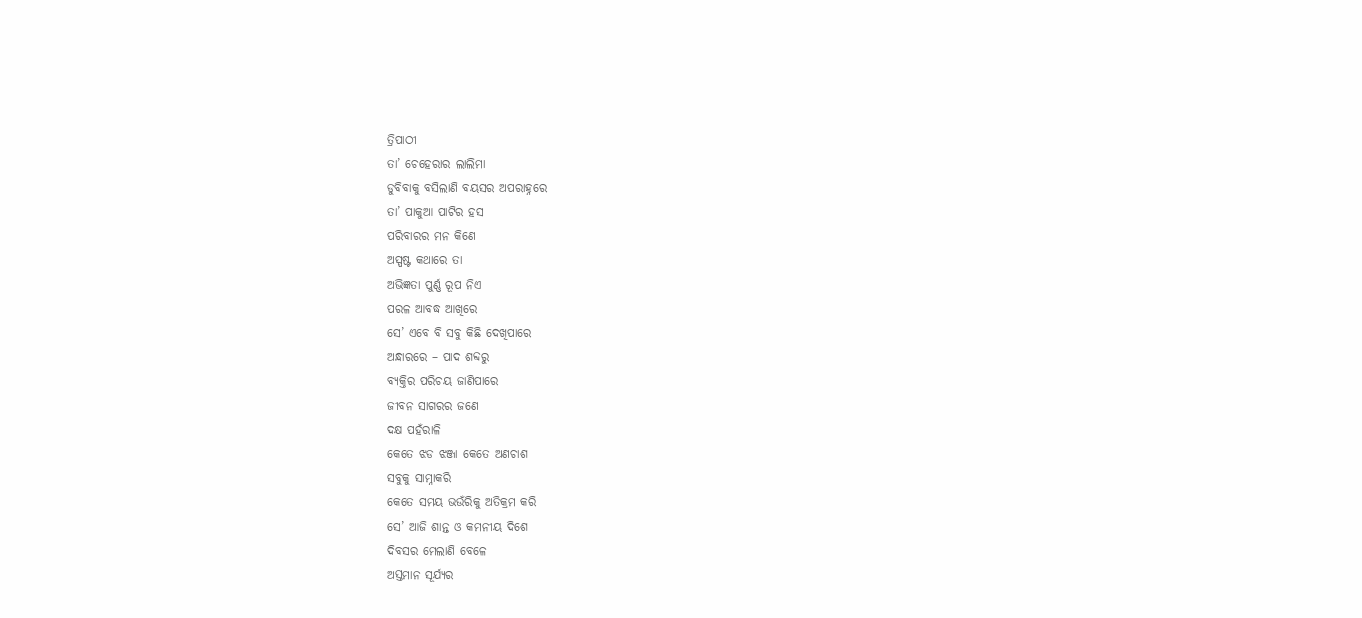ତ୍ରିପାଠୀ
ତା’ ଚେହେରାର ଲାଲିମା
ଡୁବିବାକୁ ବସିଲାଣି ବୟସର ଅପରାହ୍ନରେ
ତା’ ପାକୁଆ ପାଟିର ହସ
ପରିବାରର ମନ କିଣେ
ଅସ୍ପଷ୍ଟ କଥାରେ ତା
ଅଭିଜ୍ଞତା ପୁର୍ଣ୍ଣ ରୂପ ନିଏ
ପରଳ ଆବଦ୍ଧ ଆଖିରେ
ସେ’ ଏବେ ବି ସବୁ କିଛି ଦେଖିପାରେ
ଅନ୍ଧାରରେ – ପାଦ ଶବ୍ଦରୁ
ବ୍ୟକ୍ତିର ପରିଚୟ ଜାଣିପାରେ
ଜୀବନ ସାଗରର ଜଣେ
ଦକ୍ଷ ପହଁରାଳି
କେତେ ଝଡ ଝଞ୍ଜା କେତେ ଅଣଚାଶ
ସବୁକୁ ସାମ୍ନାକରି
କେତେ ସମୟ ଭଉଁରିକୁ ଅତିକ୍ରମ କରି
ସେ’ ଆଜି ଶାନ୍ତ ଓ କମନୀୟ ଦିଶେ
ଦିବସର ମେଲାଣି ବେଳେ
ଅସ୍ତମାନ ସୂର୍ଯ୍ୟର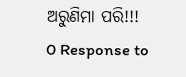ଅରୁଣିମା ପରି!!!
0 Response to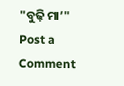"ବୁଢ଼ି ମା’"
Post a Comment